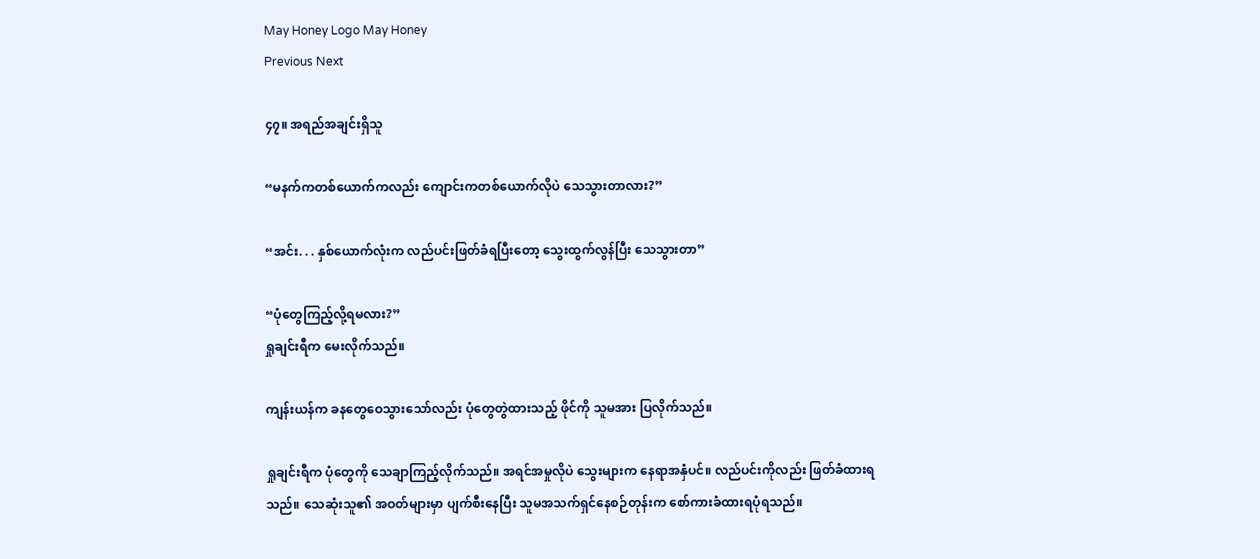May Honey Logo May Honey
Previous Next

၄၇။ အရည်အချင်းရှိသူ

“မနက်ကတစ်ယောက်ကလည်း ကျောင်းကတစ်ယောက်လိုပဲ သေသွားတာလား?”

“အင်း. . . နှစ်ယောက်လုံးက လည်ပင်းဖြတ်ခံရပြီးတော့ သွေးထွက်လွန်ပြီး သေသွားတာ”

“ပုံတွေကြည့်လို့ရမလား?”
ရှုချင်းရီက မေးလိုက်သည်။

ကျန်းယန်က ခနတွေဝေသွားသော်လည်း ပုံတွေတွဲထားသည့် ဖိုင်ကို သူမအား ပြလိုက်သည်။

ရှုချင်းရီက ပုံတွေကို သေချာကြည့်လိုက်သည်။ အရင်အမှုလိုပဲ သွေးများက နေရာအနှံပင်။ လည်ပင်းကိုလည်း ဖြတ်ခံထားရသည်။ သေဆုံးသူ၏ အဝတ်များမှာ ပျက်စီးနေပြီး သူမအသက်ရှင်နေစဉ်တုန်းက စော်ကားခံထားရပုံရသည်။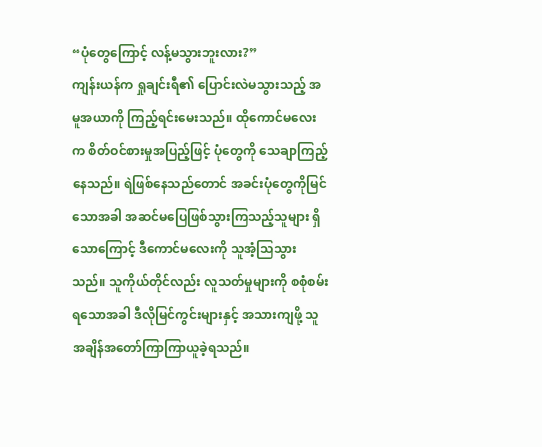“ပုံတွေကြောင့် လန့်မသွားဘူးလား?”
ကျန်းယန်က ရှုချင်းရီ၏ ပြောင်းလဲမသွားသည့် အမူအယာကို ကြည့်ရင်းမေးသည်။ ထိုကောင်မလေးက စိတ်ဝင်စားမှုအပြည့်ဖြင့် ပုံတွေကို သေချာကြည့်နေသည်။ ရဲဖြစ်နေသည်တောင် အခင်းပုံတွေကိုမြင်သောအခါ အဆင်မပြေဖြစ်သွားကြသည့်သူများ ရှိသောကြောင့် ဒီကောင်မလေးကို သူအံ့သြသွားသည်။ သူကိုယ်တိုင်လည်း လူသတ်မှုများကို စစုံစမ်းရသောအခါ ဒီလိုမြင်ကွင်းများနှင့် အသားကျဖို့ သူအချိန်အတော်ကြာကြာယူခဲ့ရသည်။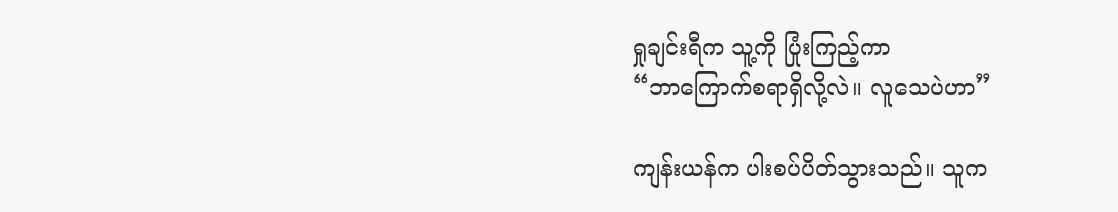ရှုချင်းရီက သူ့ကို ပြုံးကြည့်ကာ
“ဘာကြောက်စရာရှိလို့လဲ။ လူသေပဲဟာ”

ကျန်းယန်က ပါးစပ်ပိတ်သွားသည်။ သူက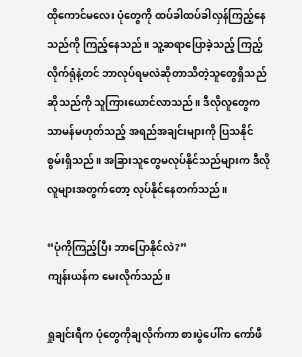ထိုကောင်မလေး ပုံတွေကို ထပ်ခါထပ်ခါလှန်ကြည့်နေသည်ကို ကြည့်နေသည်။ သူ့ဆရာပြောခဲ့သည့် ကြည့်လိုက်ရုံနဲ့တင် ဘာလုပ်ရမလဲဆိုတာသိတဲ့သူတွေရှိသည် ဆိုသည်ကို သူကြားယောင်လာသည်။ ဒီလိုလူတွေက သာမန်မဟုတ်သည့် အရည်အချင်းများကို ပြသနိုင်စွမ်းရှိသည်။ အခြားသူတွေမလုပ်နိုင်သည်များက ဒီလိုလူများအတွက်တော့ လုပ်နိုင်နေတက်သည်။

“ပုံကိုကြည့်ပြီး ဘာပြောနိုင်လဲ?”
ကျန်းယန်က မေးလိုက်သည်။

ရှုချင်းရီက ပုံတွေကိုချလိုက်ကာ စားပွဲပေါ်က ကော်ဖီ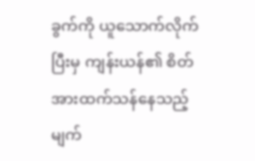ခွက်ကို ယူသောက်လိုက်ပြီးမှ ကျန်းယန်၏ စိတ်အားထက်သန်နေသည့် မျက်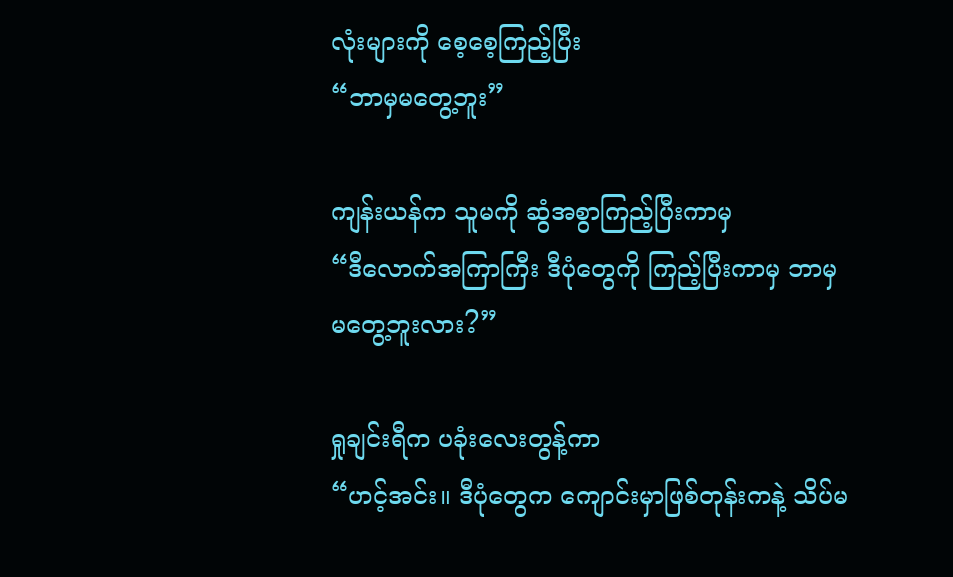လုံးများကို စေ့စေ့ကြည့်ပြီး
“ဘာမှမတွေ့ဘူး”

ကျန်းယန်က သူမကို ဆွံအစွာကြည့်ပြီးကာမှ
“ဒီလောက်အကြာကြီး ဒီပုံတွေကို ကြည့်ပြီးကာမှ ဘာမှမတွေ့ဘူးလား?”

ရှုချင်းရီက ပခုံးလေးတွန့်ကာ
“ဟင့်အင်း။ ဒီပုံတွေက ကျောင်းမှာဖြစ်တုန်းကနဲ့ သိပ်မ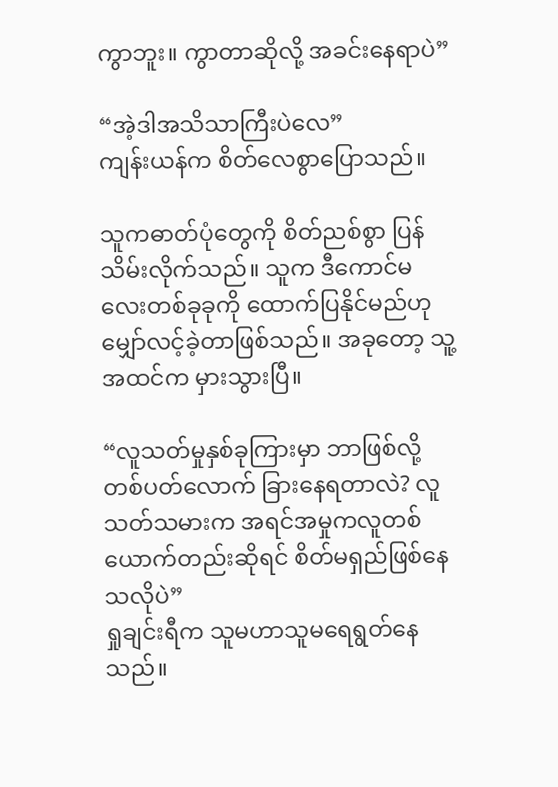ကွာဘူး။ ကွာတာဆိုလို့ အခင်းနေရာပဲ”

“အဲ့ဒါအသိသာကြီးပဲလေ”
ကျန်းယန်က စိတ်လေစွာပြောသည်။

သူကဓာတ်ပုံတွေကို စိတ်ညစ်စွာ ပြန်သိမ်းလိုက်သည်။ သူက ဒီကောင်မလေးတစ်ခုခုကို ထောက်ပြနိုင်မည်ဟု မျှော်လင့်ခဲ့တာဖြစ်သည်။ အခုတော့ သူ့အထင်က မှားသွားပြီ။

“လူသတ်မှုနှစ်ခုကြားမှာ ဘာဖြစ်လို့ တစ်ပတ်လောက် ခြားနေရတာလဲ? လူသတ်သမားက အရင်အမှုကလူတစ်ယောက်တည်းဆိုရင် စိတ်မရှည်ဖြစ်နေသလိုပဲ”
ရှုချင်းရီက သူမဟာသူမရေရွတ်နေသည်။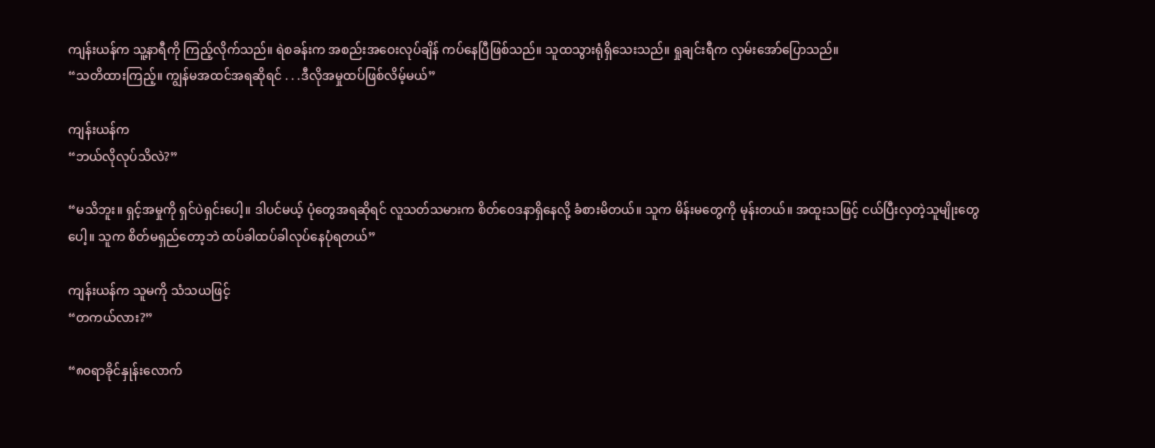ကျန်းယန်က သူ့နာရီကို ကြည့်လိုက်သည်။ ရဲစခန်းက အစည်းအဝေးလုပ်ချိန် ကပ်နေပြီဖြစ်သည်။ သူထသွားရုံရှိသေးသည်။ ရှုချင်းရီက လှမ်းအော်ပြောသည်။
“သတိထားကြည့်။ ကျွန်မအထင်အရဆိုရင် . . .ဒီလိုအမှုထပ်ဖြစ်လိမ့်မယ်”

ကျန်းယန်က
“ဘယ်လိုလုပ်သိလဲ?”

“မသိဘူး။ ရှင့်အမှုကို ရှင်ပဲရှင်းပေါ့။ ဒါပင်မယ့် ပုံတွေအရဆိုရင် လူသတ်သမားက စိတ်ဝေဒနာရှိနေလို့ ခံစားမိတယ်။ သူက မိန်းမတွေကို မုန်းတယ်။ အထူးသဖြင့် ငယ်ပြီးလှတဲ့သူမျိုးတွေပေါ့။ သူက စိတ်မရှည်တော့ဘဲ ထပ်ခါထပ်ခါလုပ်နေပုံရတယ်”

ကျန်းယန်က သူမကို သံသယဖြင့်
“တကယ်လား?”

“၈၀ရာခိုင်နှုန်းလောက်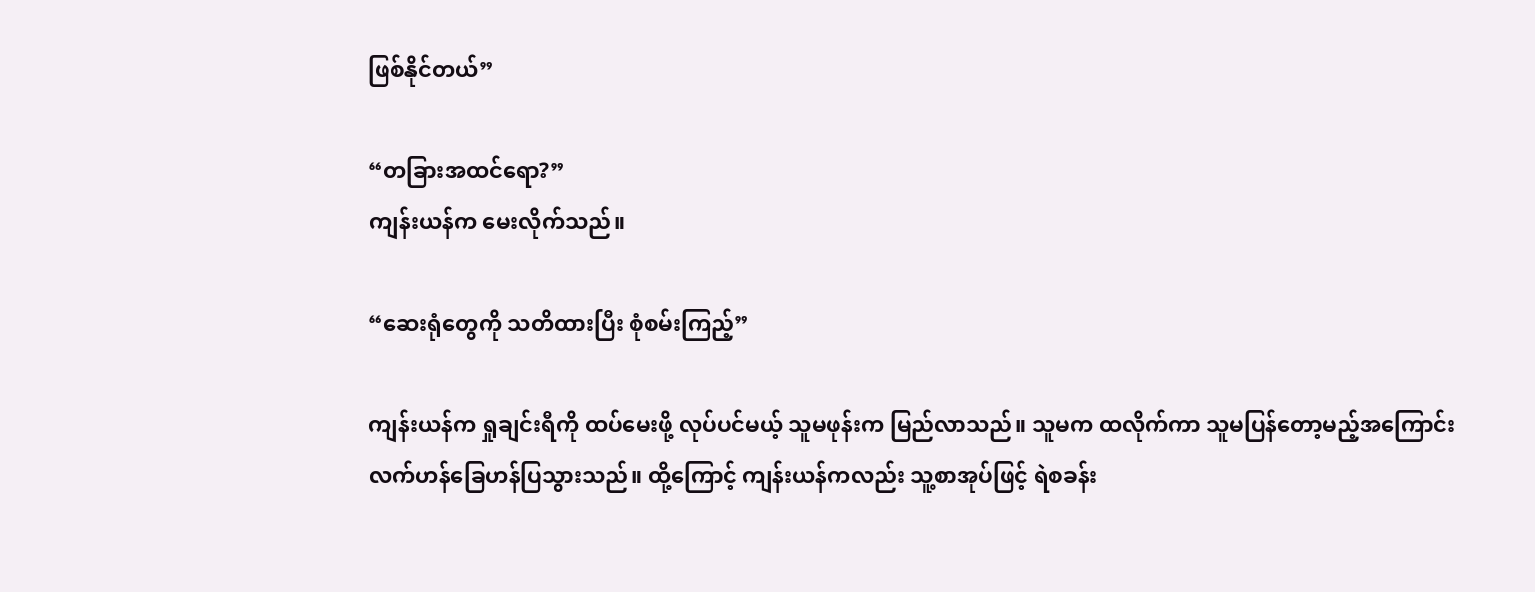ဖြစ်နိုင်တယ်”

“တခြားအထင်ရော?”
ကျန်းယန်က မေးလိုက်သည်။

“ဆေးရုံတွေကို သတိထားပြီး စုံစမ်းကြည့်”

ကျန်းယန်က ရှုချင်းရီကို ထပ်မေးဖို့ လုပ်ပင်မယ့် သူမဖုန်းက မြည်လာသည်။ သူမက ထလိုက်ကာ သူမပြန်တော့မည့်အကြောင်း လက်ဟန်ခြေဟန်ပြသွားသည်။ ထို့ကြောင့် ကျန်းယန်ကလည်း သူ့စာအုပ်ဖြင့် ရဲစခန်း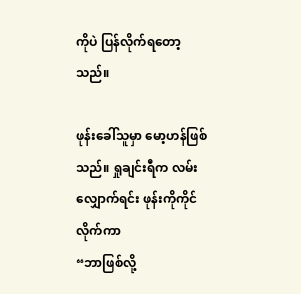ကိုပဲ ပြန်လိုက်ရတော့သည်။

ဖုန်းခေါ်သူမှာ မော့ဟန်ဖြစ်သည်။ ရှုချင်းရီက လမ်းလျှောက်ရင်း ဖုန်းကိုကိုင်လိုက်ကာ
“ဘာဖြစ်လို့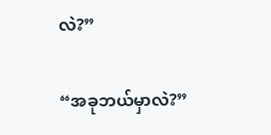လဲ?”

“အခုဘယ်မှာလဲ?”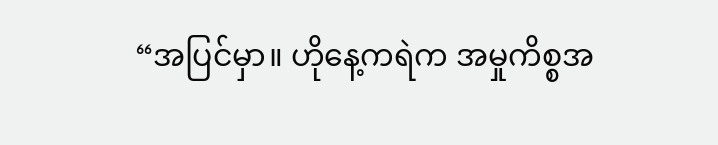“အပြင်မှာ။ ဟိုနေ့ကရဲက အမှုကိစ္စအ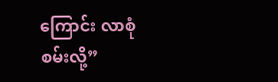ကြောင်း လာစုံစမ်းလို့”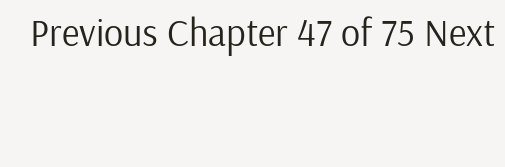Previous Chapter 47 of 75 Next